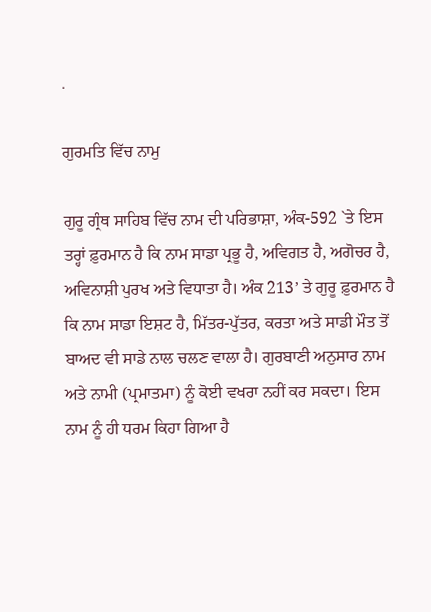.

ਗੁਰਮਤਿ ਵਿੱਚ ਨਾਮੁ

ਗੁਰੂ ਗ੍ਰੰਥ ਸਾਹਿਬ ਵਿੱਚ ਨਾਮ ਦੀ ਪਰਿਭਾਸ਼ਾ, ਅੰਕ-592 `ਤੇ ਇਸ ਤਰ੍ਹਾਂ ਫ਼ੁਰਮਾਨ ਹੈ ਕਿ ਨਾਮ ਸਾਡਾ ਪ੍ਰਭੂ ਹੈ, ਅਵਿਗਤ ਹੈ, ਅਗੋਚਰ ਹੈ, ਅਵਿਨਾਸ਼ੀ ਪੁਰਖ ਅਤੇ ਵਿਧਾਤਾ ਹੈ। ਅੰਕ 213’ ਤੇ ਗੁਰੂ ਫ਼ੁਰਮਾਨ ਹੈ ਕਿ ਨਾਮ ਸਾਡਾ ਇਸ਼ਟ ਹੈ, ਮਿੱਤਰ-ਪੁੱਤਰ, ਕਰਤਾ ਅਤੇ ਸਾਡੀ ਮੌਤ ਤੋਂ ਬਾਅਦ ਵੀ ਸਾਡੇ ਨਾਲ ਚਲਣ ਵਾਲਾ ਹੈ। ਗੁਰਬਾਣੀ ਅਨੁਸਾਰ ਨਾਮ ਅਤੇ ਨਾਮੀ (ਪ੍ਰਮਾਤਮਾ) ਨੂੰ ਕੋਈ ਵਖਰਾ ਨਹੀਂ ਕਰ ਸਕਦਾ। ਇਸ ਨਾਮ ਨੂੰ ਹੀ ਧਰਮ ਕਿਹਾ ਗਿਆ ਹੈ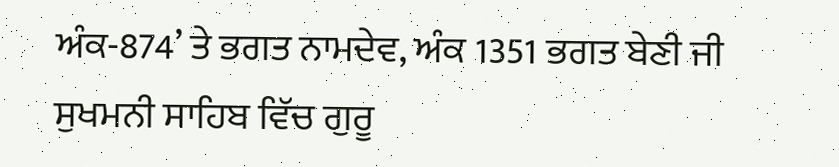ਅੰਕ-874’ ਤੇ ਭਗਤ ਨਾਮਦੇਵ, ਅੰਕ 1351 ਭਗਤ ਬੇਣੀ ਜੀ ਸੁਖਮਨੀ ਸਾਹਿਬ ਵਿੱਚ ਗੁਰੂ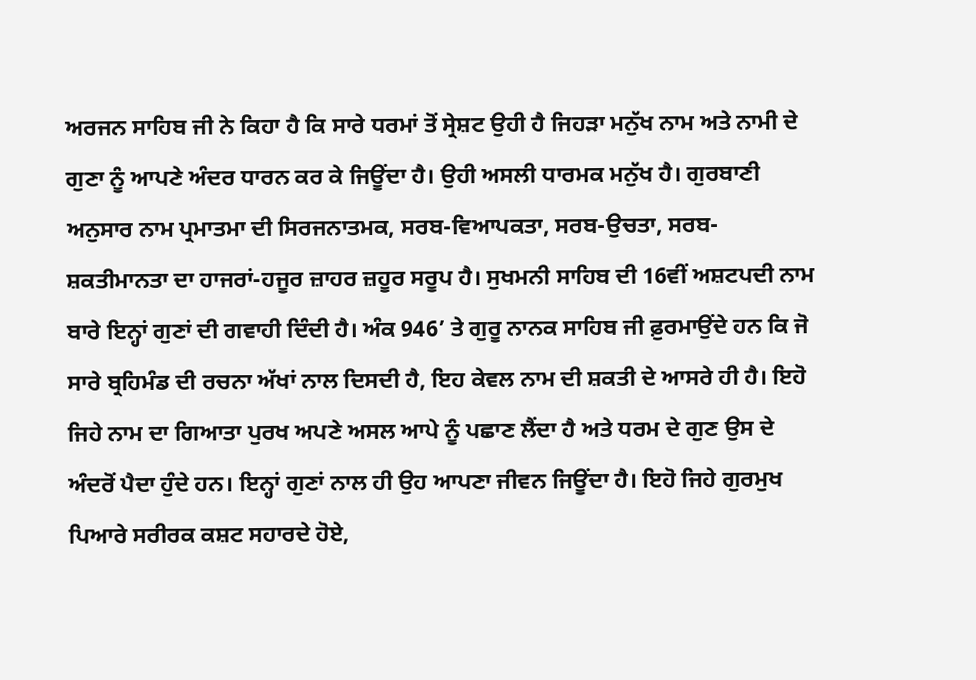ਅਰਜਨ ਸਾਹਿਬ ਜੀ ਨੇ ਕਿਹਾ ਹੈ ਕਿ ਸਾਰੇ ਧਰਮਾਂ ਤੋਂ ਸ੍ਰੇਸ਼ਟ ਉਹੀ ਹੈ ਜਿਹੜਾ ਮਨੁੱਖ ਨਾਮ ਅਤੇ ਨਾਮੀ ਦੇ ਗੁਣਾ ਨੂੰ ਆਪਣੇ ਅੰਦਰ ਧਾਰਨ ਕਰ ਕੇ ਜਿਊਂਦਾ ਹੈ। ਉਹੀ ਅਸਲੀ ਧਾਰਮਕ ਮਨੁੱਖ ਹੈ। ਗੁਰਬਾਣੀ ਅਨੁਸਾਰ ਨਾਮ ਪ੍ਰਮਾਤਮਾ ਦੀ ਸਿਰਜਨਾਤਮਕ, ਸਰਬ-ਵਿਆਪਕਤਾ, ਸਰਬ-ਉਚਤਾ, ਸਰਬ-ਸ਼ਕਤੀਮਾਨਤਾ ਦਾ ਹਾਜਰਾਂ-ਹਜੂਰ ਜ਼ਾਹਰ ਜ਼ਹੂਰ ਸਰੂਪ ਹੈ। ਸੁਖਮਨੀ ਸਾਹਿਬ ਦੀ 16ਵੀਂ ਅਸ਼ਟਪਦੀ ਨਾਮ ਬਾਰੇ ਇਨ੍ਹਾਂ ਗੁਣਾਂ ਦੀ ਗਵਾਹੀ ਦਿੰਦੀ ਹੈ। ਅੰਕ 946’ ਤੇ ਗੁਰੂ ਨਾਨਕ ਸਾਹਿਬ ਜੀ ਫ਼ੁਰਮਾਉਂਦੇ ਹਨ ਕਿ ਜੋ ਸਾਰੇ ਬ੍ਰਹਿਮੰਡ ਦੀ ਰਚਨਾ ਅੱਖਾਂ ਨਾਲ ਦਿਸਦੀ ਹੈ, ਇਹ ਕੇਵਲ ਨਾਮ ਦੀ ਸ਼ਕਤੀ ਦੇ ਆਸਰੇ ਹੀ ਹੈ। ਇਹੋ ਜਿਹੇ ਨਾਮ ਦਾ ਗਿਆਤਾ ਪੁਰਖ ਅਪਣੇ ਅਸਲ ਆਪੇ ਨੂੰ ਪਛਾਣ ਲੈਂਦਾ ਹੈ ਅਤੇ ਧਰਮ ਦੇ ਗੁਣ ਉਸ ਦੇ ਅੰਦਰੋਂ ਪੈਦਾ ਹੁੰਦੇ ਹਨ। ਇਨ੍ਹਾਂ ਗੁਣਾਂ ਨਾਲ ਹੀ ਉਹ ਆਪਣਾ ਜੀਵਨ ਜਿਊਂਦਾ ਹੈ। ਇਹੋ ਜਿਹੇ ਗੁਰਮੁਖ ਪਿਆਰੇ ਸਰੀਰਕ ਕਸ਼ਟ ਸਹਾਰਦੇ ਹੋਏ,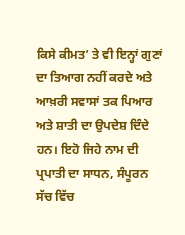ਕਿਸੇ ਕੀਮਤ’ ਤੇ ਵੀ ਇਨ੍ਹਾਂ ਗੁਣਾਂ ਦਾ ਤਿਆਗ ਨਹੀਂ ਕਰਦੇ ਅਤੇ ਆਖ਼ਰੀ ਸਵਾਸਾਂ ਤਕ ਪਿਆਰ ਅਤੇ ਸ਼ਾਤੀ ਦਾ ਉਪਦੇਸ਼ ਦਿੰਦੇ ਹਨ। ਇਹੋ ਜਿਹੇ ਨਾਮ ਦੀ ਪ੍ਰਪਾਤੀ ਦਾ ਸਾਧਨ, ਸੰਪੂਰਨ ਸੱਚ ਵਿੱਚ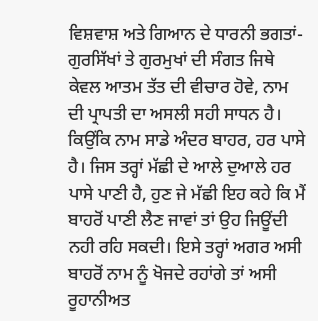ਵਿਸ਼ਵਾਸ਼ ਅਤੇ ਗਿਆਨ ਦੇ ਧਾਰਨੀ ਭਗਤਾਂ-ਗੁਰਸਿੱਖਾਂ ਤੇ ਗੁਰਮੁਖਾਂ ਦੀ ਸੰਗਤ ਜਿਥੇ ਕੇਵਲ ਆਤਮ ਤੱਤ ਦੀ ਵੀਚਾਰ ਹੋਵੇ, ਨਾਮ ਦੀ ਪ੍ਰਾਪਤੀ ਦਾ ਅਸਲੀ ਸਹੀ ਸਾਧਨ ਹੈ। ਕਿਉਂਕਿ ਨਾਮ ਸਾਡੇ ਅੰਦਰ ਬਾਹਰ, ਹਰ ਪਾਸੇ ਹੈ। ਜਿਸ ਤਰ੍ਹਾਂ ਮੱਛੀ ਦੇ ਆਲੇ ਦੁਆਲੇ ਹਰ ਪਾਸੇ ਪਾਣੀ ਹੈ, ਹੁਣ ਜੇ ਮੱਛੀ ਇਹ ਕਹੇ ਕਿ ਮੈਂ ਬਾਹਰੋਂ ਪਾਣੀ ਲੈਣ ਜਾਵਾਂ ਤਾਂ ਉਹ ਜਿਊਂਦੀ ਨਹੀ ਰਹਿ ਸਕਦੀ। ਇਸੇ ਤਰ੍ਹਾਂ ਅਗਰ ਅਸੀ ਬਾਹਰੋਂ ਨਾਮ ਨੂੰ ਖੋਜਦੇ ਰਹਾਂਗੇ ਤਾਂ ਅਸੀ ਰੂਹਾਨੀਅਤ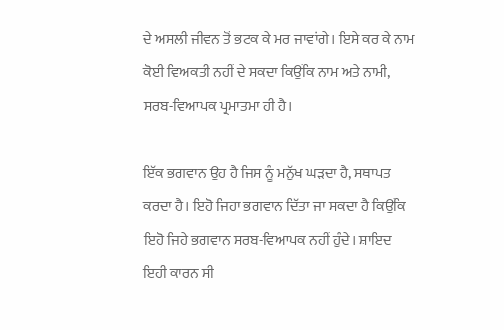ਦੇ ਅਸਲੀ ਜੀਵਨ ਤੋਂ ਭਟਕ ਕੇ ਮਰ ਜਾਵਾਂਗੇ। ਇਸੇ ਕਰ ਕੇ ਨਾਮ ਕੋਈ ਵਿਅਕਤੀ ਨਹੀਂ ਦੇ ਸਕਦਾ ਕਿਉਂਕਿ ਨਾਮ ਅਤੇ ਨਾਮੀ, ਸਰਬ-ਵਿਆਪਕ ਪ੍ਰਮਾਤਮਾ ਹੀ ਹੈ।

ਇੱਕ ਭਗਵਾਨ ਉਹ ਹੈ ਜਿਸ ਨੂੰ ਮਨੁੱਖ ਘੜਦਾ ਹੈ, ਸਥਾਪਤ ਕਰਦਾ ਹੈ। ਇਹੋ ਜਿਹਾ ਭਗਵਾਨ ਦਿੱਤਾ ਜਾ ਸਕਦਾ ਹੈ ਕਿਉਂਕਿ ਇਹੋ ਜਿਹੇ ਭਗਵਾਨ ਸਰਬ-ਵਿਆਪਕ ਨਹੀਂ ਹੁੰਦੇ। ਸ਼ਾਇਦ ਇਹੀ ਕਾਰਨ ਸੀ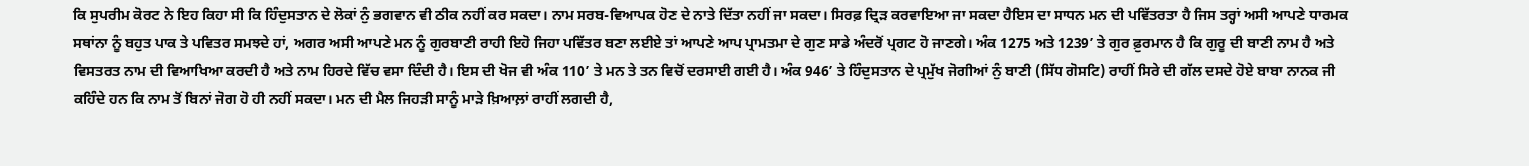ਕਿ ਸੁਪਰੀਮ ਕੋਰਟ ਨੇ ਇਹ ਕਿਹਾ ਸੀ ਕਿ ਹਿੰਦੁਸਤਾਨ ਦੇ ਲੋਕਾਂ ਨੁੰ ਭਗਵਾਨ ਵੀ ਠੀਕ ਨਹੀਂ ਕਰ ਸਕਦਾ। ਨਾਮ ਸਰਬ-ਵਿਆਪਕ ਹੋਣ ਦੇ ਨਾਤੇ ਦਿੱਤਾ ਨਹੀਂ ਜਾ ਸਕਦਾ। ਸਿਰਫ਼ ਦ੍ਰਿੜ ਕਰਵਾਇਆ ਜਾ ਸਕਦਾ ਹੈਇਸ ਦਾ ਸਾਧਨ ਮਨ ਦੀ ਪਵਿੱਤਰਤਾ ਹੈ ਜਿਸ ਤਰ੍ਹਾਂ ਅਸੀ ਆਪਣੇ ਧਾਰਮਕ ਸਥਾਂਨਾ ਨੂੰ ਬਹੁਤ ਪਾਕ ਤੇ ਪਵਿਤਰ ਸਮਝਦੇ ਹਾਂ, ਅਗਰ ਅਸੀ ਆਪਣੇ ਮਨ ਨੂੰ ਗੁਰਬਾਣੀ ਰਾਹੀ ਇਹੋ ਜਿਹਾ ਪਵਿੱਤਰ ਬਣਾ ਲਈਏ ਤਾਂ ਆਪਣੇ ਆਪ ਪ੍ਰਾਮਤਮਾ ਦੇ ਗੁਣ ਸਾਡੇ ਅੰਦਰੋਂ ਪ੍ਰਗਟ ਹੋ ਜਾਣਗੇ। ਅੰਕ 1275 ਅਤੇ 1239’ ਤੇ ਗੁਰ ਫ਼ੁਰਮਾਨ ਹੈ ਕਿ ਗੁਰੂ ਦੀ ਬਾਣੀ ਨਾਮ ਹੈ ਅਤੇ ਵਿਸਤਰਤ ਨਾਮ ਦੀ ਵਿਆਖਿਆ ਕਰਦੀ ਹੈ ਅਤੇ ਨਾਮ ਹਿਰਦੇ ਵਿੱਚ ਵਸਾ ਦਿੰਦੀ ਹੈ। ਇਸ ਦੀ ਖੋਜ ਵੀ ਅੰਕ 110’ ਤੇ ਮਨ ਤੇ ਤਨ ਵਿਚੋਂ ਦਰਸਾਈ ਗਈ ਹੈ। ਅੰਕ 946’ ਤੇ ਹਿੰਦੁਸਤਾਨ ਦੇ ਪ੍ਰਮੁੱਖ ਜੋਗੀਆਂ ਨੁੰ ਬਾਣੀ (ਸਿੱਧ ਗੋਸਟਿ) ਰਾਹੀਂ ਸਿਰੇ ਦੀ ਗੱਲ ਦਸਦੇ ਹੋਏ ਬਾਬਾ ਨਾਨਕ ਜੀ ਕਹਿੰਦੇ ਹਨ ਕਿ ਨਾਮ ਤੋਂ ਬਿਨਾਂ ਜੋਗ ਹੋ ਹੀ ਨਹੀਂ ਸਕਦਾ। ਮਨ ਦੀ ਮੈਲ ਜਿਹੜੀ ਸਾਨੂੰ ਮਾੜੇ ਖ਼ਿਆਲ਼ਾਂ ਰਾਹੀਂ ਲਗਦੀ ਹੈ,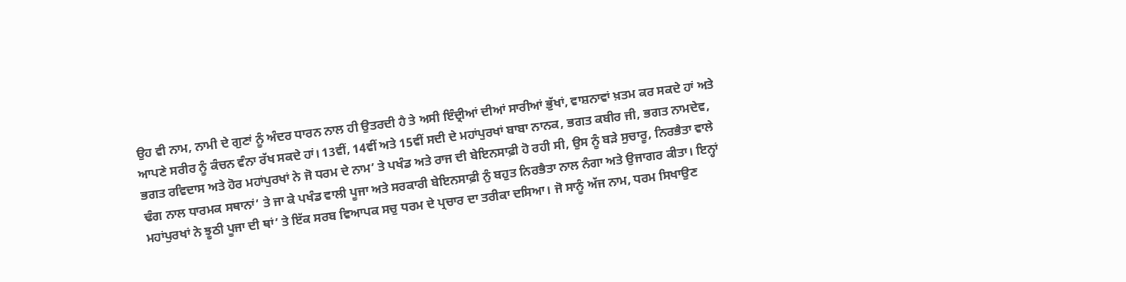ਉਹ ਵੀ ਨਾਮ, ਨਾਮੀ ਦੇ ਗੁਣਾਂ ਨੂੰ ਅੰਦਰ ਧਾਰਨ ਨਾਲ ਹੀ ਉਤਰਦੀ ਹੈ ਤੇ ਅਸੀ ਇੰਦ੍ਰੀਆਂ ਦੀਆਂ ਸਾਰੀਆਂ ਭੁੱਖਾਂ, ਵਾਸ਼ਨਾਵਾਂ ਖ਼ਤਮ ਕਰ ਸਕਦੇ ਹਾਂ ਅਤੇ ਆਪਣੇ ਸਰੀਰ ਨੂੰ ਕੰਚਨ ਵੰਨਾ ਰੱਖ ਸਕਦੇ ਹਾਂ। 13ਵੀਂ, 14ਵੀਂ ਅਤੇ 15ਵੀਂ ਸਦੀ ਦੇ ਮਹਾਂਪੁਰਖਾਂ ਬਾਬਾ ਨਾਨਕ, ਭਗਤ ਕਬੀਰ ਜੀ, ਭਗਤ ਨਾਮਦੇਵ, ਭਗਤ ਰਵਿਦਾਸ ਅਤੇ ਹੋਰ ਮਹਾਂਪੁਰਖਾਂ ਨੇ ਜੋ ਧਰਮ ਦੇ ਨਾਮ’ ਤੇ ਪਖੰਡ ਅਤੇ ਰਾਜ ਦੀ ਬੇਇਨਸਾਫ਼ੀ ਹੋ ਰਹੀ ਸੀ, ਉਸ ਨੂੰ ਬੜੇ ਸੁਚਾਰੂ, ਨਿਰਭੈਤਾ ਵਾਲੇ ਢੰਗ ਨਾਲ ਧਾਰਮਕ ਸਥਾਨਾਂ’ ਤੇ ਜਾ ਕੇ ਪਖੰਡ ਵਾਲੀ ਪੂਜਾ ਅਤੇ ਸਰਕਾਰੀ ਬੇਇਨਸਾਫ਼ੀ ਨੁੰ ਬਹੁਤ ਨਿਰਭੈਤਾ ਨਾਲ ਨੰਗਾ ਅਤੇ ਉਜਾਗਰ ਕੀਤਾ। ਇਨ੍ਹਾਂ ਮਹਾਂਪੁਰਖਾਂ ਨੇ ਝੂਠੀ ਪੂਜਾ ਦੀ ਥਾਂ’ ਤੇ ਇੱਕ ਸਰਬ ਵਿਆਪਕ ਸਚੁ ਧਰਮ ਦੇ ਪ੍ਰਚਾਰ ਦਾ ਤਰੀਕਾ ਦਸਿਆ। ਜੋ ਸਾਨੂੰ ਅੱਜ ਨਾਮ, ਧਰਮ ਸਿਖਾਉਣ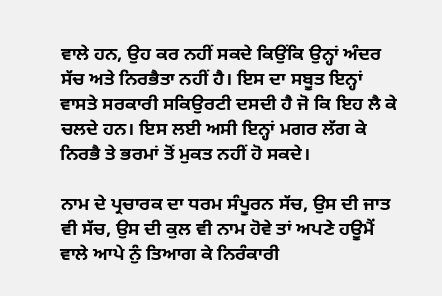ਵਾਲੇ ਹਨ, ਉਹ ਕਰ ਨਹੀਂ ਸਕਦੇ ਕਿਉਂਕਿ ਉਨ੍ਹਾਂ ਅੰਦਰ ਸੱਚ ਅਤੇ ਨਿਰਭੈਤਾ ਨਹੀਂ ਹੈ। ਇਸ ਦਾ ਸਬੂਤ ਇਨ੍ਹਾਂ ਵਾਸਤੇ ਸਰਕਾਰੀ ਸਕਿਉਰਟੀ ਦਸਦੀ ਹੈ ਜੋ ਕਿ ਇਹ ਲੈ ਕੇ ਚਲਦੇ ਹਨ। ਇਸ ਲਈ ਅਸੀ ਇਨ੍ਹਾਂ ਮਗਰ ਲੱਗ ਕੇ ਨਿਰਭੈ ਤੇ ਭਰਮਾਂ ਤੋਂ ਮੁਕਤ ਨਹੀਂ ਹੋ ਸਕਦੇ।

ਨਾਮ ਦੇ ਪ੍ਰਚਾਰਕ ਦਾ ਧਰਮ ਸੰਪੂਰਨ ਸੱਚ, ਉਸ ਦੀ ਜਾਤ ਵੀ ਸੱਚ, ਉਸ ਦੀ ਕੁਲ ਵੀ ਨਾਮ ਹੋਵੇ ਤਾਂ ਅਪਣੇ ਹਊਮੈਂ ਵਾਲੇ ਆਪੇ ਨੁੰ ਤਿਆਗ ਕੇ ਨਿਰੰਕਾਰੀ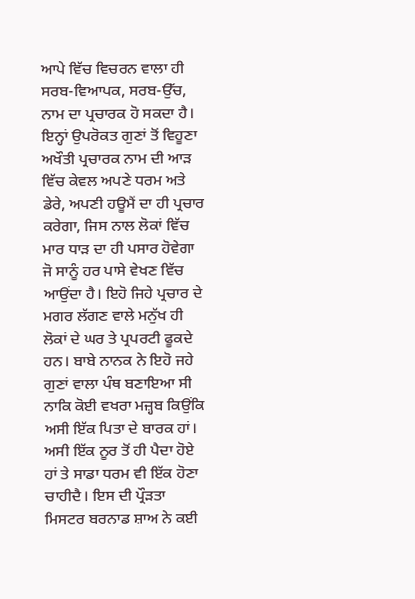ਆਪੇ ਵਿੱਚ ਵਿਚਰਨ ਵਾਲਾ ਹੀ ਸਰਬ-ਵਿਆਪਕ, ਸਰਬ-ਉੱਚ, ਨਾਮ ਦਾ ਪ੍ਰਚਾਰਕ ਹੋ ਸਕਦਾ ਹੈ। ਇਨ੍ਹਾਂ ਉਪਰੋਕਤ ਗੁਣਾਂ ਤੋਂ ਵਿਹੂਣਾ ਅਖੌਤੀ ਪ੍ਰਚਾਰਕ ਨਾਮ ਦੀ ਆੜ ਵਿੱਚ ਕੇਵਲ ਅਪਣੇ ਧਰਮ ਅਤੇ ਡੇਰੇ, ਅਪਣੀ ਹਊਮੈਂ ਦਾ ਹੀ ਪ੍ਰਚਾਰ ਕਰੇਗਾ, ਜਿਸ ਨਾਲ ਲੋਕਾਂ ਵਿੱਚ ਮਾਰ ਧਾੜ ਦਾ ਹੀ ਪਸਾਰ ਹੋਵੇਗਾ ਜੋ ਸਾਨੂੰ ਹਰ ਪਾਸੇ ਵੇਖਣ ਵਿੱਚ ਆਉਂਦਾ ਹੈ। ਇਹੋ ਜਿਹੇ ਪ੍ਰਚਾਰ ਦੇ ਮਗਰ ਲੱਗਣ ਵਾਲੇ ਮਨੁੱਖ ਹੀ ਲੋਕਾਂ ਦੇ ਘਰ ਤੇ ਪ੍ਰਪਰਟੀ ਫੂਕਦੇ ਹਨ। ਬਾਬੇ ਨਾਨਕ ਨੇ ਇਹੋ ਜਹੇ ਗੁਣਾਂ ਵਾਲਾ ਪੰਥ ਬਣਾਇਆ ਸੀ ਨਾਕਿ ਕੋਈ ਵਖਰਾ ਮਜ਼੍ਹਬ ਕਿਉਂਕਿ ਅਸੀ ਇੱਕ ਪਿਤਾ ਦੇ ਬਾਰਕ ਹਾਂ। ਅਸੀ ਇੱਕ ਨੂਰ ਤੋਂ ਹੀ ਪੈਦਾ ਹੋਏ ਹਾਂ ਤੇ ਸਾਡਾ ਧਰਮ ਵੀ ਇੱਕ ਹੋਣਾ ਚਾਹੀਦੈ। ਇਸ ਦੀ ਪ੍ਰੌੜਤਾ ਮਿਸਟਰ ਬਰਨਾਡ ਸ਼ਾਅ ਨੇ ਕਈ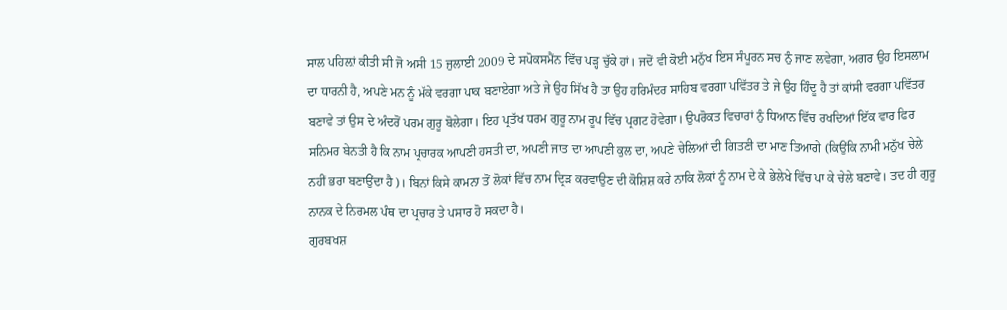ਸਾਲ ਪਹਿਲ਼ਾਂ ਕੀਤੀ ਸੀ ਜੋ ਅਸੀ 15 ਜੁਲਾਈ 2009 ਦੇ ਸਪੋਕਸਮੈਂਨ ਵਿੱਚ ਪੜ੍ਹ ਚੁੱਕੇ ਹਾਂ। ਜਦੋਂ ਵੀ ਕੋਈ ਮਨੁੱਖ ਇਸ ਸੰਪੂਰਨ ਸਚ ਨੁੰ ਜਾਣ ਲਵੇਗਾ, ਅਗਰ ਉਹ ਇਸਲਾਮ ਦਾ ਧਾਰਨੀ ਹੈ, ਅਪਣੇ ਮਨ ਨੂੰ ਮੱਕੇ ਵਰਗਾ ਪਾਕ ਬਣਾਏਗਾ ਅਤੇ ਜੇ ਉਹ ਸਿੱਖ ਹੈ ਤਾ ਉਹ ਹਰਿਮੰਦਰ ਸਾਹਿਬ ਵਰਗਾ ਪਵਿੱਤਰ ਤੇ ਜੇ ਉਹ ਹਿੰਦੂ ਹੈ ਤਾਂ ਕਾਂਸੀ ਵਰਗਾ ਪਵਿੱਤਰ ਬਣਾਵੇ ਤਾਂ ਉਸ ਦੇ ਅੰਦਰੋਂ ਪਰਮ ਗੁਰੂ ਬੋਲੇਗਾ। ਇਹ ਪ੍ਰਤੱਖ ਧਰਮ ਗੁਰੂ ਨਾਮ ਰੂਪ ਵਿੱਚ ਪ੍ਰਗਟ ਹੋਵੇਗਾ। ਉਪਰੋਕਤ ਵਿਚਾਰਾਂ ਨੁੰ ਧਿਆਨ ਵਿੱਚ ਰਖਦਿਆਂ ਇੱਕ ਵਾਰ ਫਿਰ ਸਨਿਮਰ ਬੇਨਤੀ ਹੈ ਕਿ ਨਾਮ ਪ੍ਰਚਾਰਕ ਆਪਣੀ ਹਸਤੀ ਦਾ, ਅਪਣੀ ਜਾਤ ਦਾ ਆਪਣੀ ਕੁਲ ਦਾ, ਅਪਣੇ ਚੇਲਿਆਂ ਦੀ ਗਿਤਣੀ ਦਾ ਮਾਣ ਤਿਆਗੇ (ਕਿਉਂਕਿ ਨਾਮੀ ਮਨੁੱਖ ਚੇਲੇ ਨਹੀਂ ਭਰਾ ਬਣਾਉਂਦਾ ਹੈ)। ਬਿਨਾਂ ਕਿਸੇ ਕਾਮਨਾ ਤੋਂ ਲੋਕਾਂ ਵਿੱਚ ਨਾਮ ਦ੍ਰਿੜ ਕਰਵਾਉਣ ਦੀ ਕੋਸ਼ਿਸ਼ ਕਰੇ ਨਾਕਿ ਲੋਕਾਂ ਨੂੰ ਨਾਮ ਦੇ ਕੇ ਭੇਲੇਖੇ ਵਿੱਚ ਪਾ ਕੇ ਚੇਲੇ ਬਣਾਵੇ। ਤਦ ਹੀ ਗੁਰੂ ਨਾਨਕ ਦੇ ਨਿਰਮਲ ਪੰਥ ਦਾ ਪ੍ਰਚਾਰ ਤੇ ਪਸਾਰ ਹੋ ਸਕਦਾ ਹੈ।
ਗੁਰਬਖਸ਼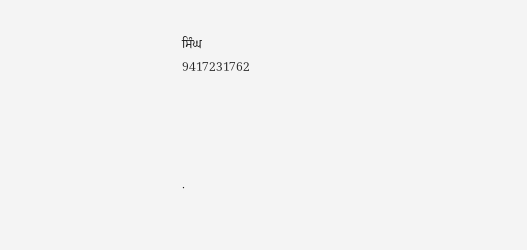ਸਿੰਘ
9417231762




.